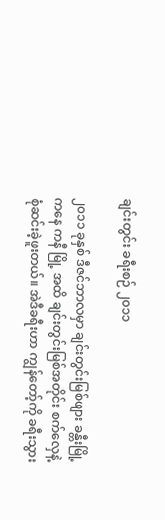ချင်းတွင်း ခရီးစဉ် ၂၀၁၁

၂၀၁၁ ခုနှစ် ဒီဇင်ဘာလမှာ ချင်းတွင်းမြစ်ဖျား ခန္တီးမြို့ကနေ ကနီ မြို့ အထိ ချင်းတွင်းမြစ်အတိုင်း စက်လှေနဲ့ စုံဆင်းခဲ့ဖူးတယ်။ အဲဒီခရီးဟာ ကျွန်တော့်ကို ခရီးသွား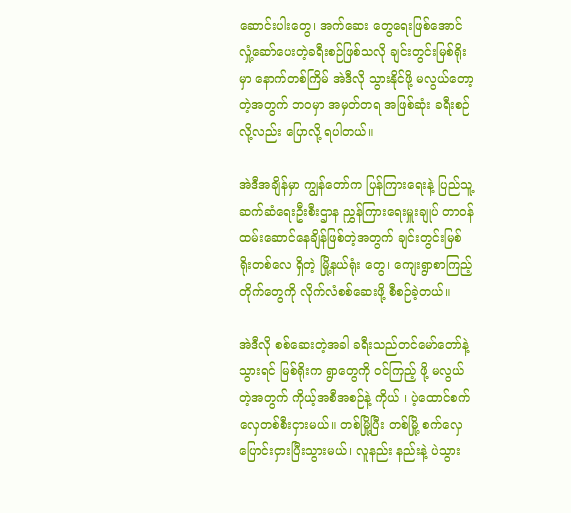ဆောင်းပါးတွေ၊ အက်ဆေး တွေရေးဖြစ်အောင်လှုံ့ဆော်ပေးတဲ့ခရီးစဉ်ဖြစ်သလို ချင်းတွင်းမြစ်ရိုးမှာ နောက်တစ်ကြိမ် အဲဒီလို သွားနိုင်ဖို့ မလွယ်တော့တဲ့အတွက် ဘဝမှာ အမှတ်တရ အဖြစ်ဆုံး ခရီးစဉ်လို့လည်း ပြောလို့ ရပါတယ်။

အဲဒီအချိန်မှာ ကျွန်တော်က ပြန်ကြားရေးနဲ့ ပြည်သူ့ဆက်ဆံရေးဦးစီးဌာန ညွှန်ကြားရေးမှူးချုပ် တာဝန်ထမ်းဆောင်နေချိန်ဖြစ်တဲ့အတွက် ချင်းတွင်းမြစ်ရိုးတစ်လေ ရှိတဲ့ မြို့နယ်ရုံး တွေ၊ ကျေးရွာစာကြည့်တိုက်တွေကို လိုက်လံစစ်ဆေးဖို့ စီစဉ်ခဲ့တယ်။

အဲဒီလို စစ်ဆေးတဲ့အခါ ခရီးသည်တင်မော်တော်နဲ့ သွားရင် မြစ်ရိုးက ရွာတွေကို ဝင်ကြည့် ဖို့ မလွယ်တဲ့အတွက် ကိုယ့်အစီအစဉ်နဲ့ ကိုယ် ၊ ပဲ့ထောင်စက်လှေတစ်စီးငှားမယ်။ တစ်မြို့ပြီး တစ်မြို့ စက်လှေပြောင်းငှားပြီးသွားမယ်၊ လူနည်း နည်းနဲ့ ပဲသွား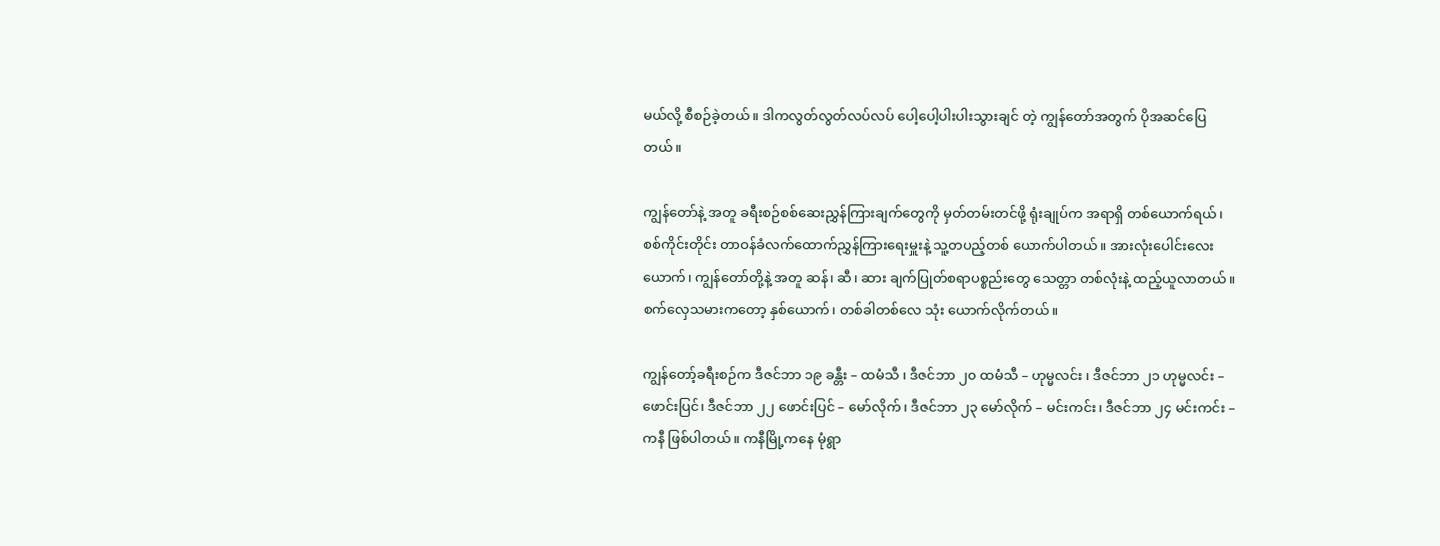မယ်လို့ စီစဉ်ခဲ့တယ်။ ဒါကလွတ်လွတ်လပ်လပ် ပေါ့ပေါ့ပါးပါးသွားချင် တဲ့ ကျွန်တော်အတွက် ပိုအဆင်ပြေတယ်။

ကျွန်တော်နဲ့ အတူ ခရီးစဉ်စစ်ဆေးညွှန်ကြားချက်တွေကို မှတ်တမ်းတင်ဖို့ ရုံးချုပ်က အရာရှိ တစ်ယောက်ရယ်၊ စစ်ကိုင်းတိုင်း တာဝန်ခံလက်ထောက်ညွှန်ကြားရေးမှူးနဲ့ သူ့တပည့်တစ် ယောက်ပါတယ်။ အားလုံးပေါင်းလေးယောက်၊ ကျွန်တော်တို့နဲ့ အတူ ဆန်၊ ဆီ၊ ဆား ချက်ပြုတ်စရာပစ္စည်းတွေ သေတ္တာ တစ်လုံးနဲ့ ထည့်ယူလာတယ်။ စက်လှေသမားကတော့ နှစ်ယောက်၊ တစ်ခါတစ်လေ သုံး ယောက်လိုက်တယ်။

ကျွန်တော့်ခရီးစဉ်က ဒီဇင်ဘာ ၁၉ ခန္တီး – ထမံသီ ၊ ဒီဇင်ဘာ ၂၀ ထမံသီ – ဟုမ္မလင်း ၊ ဒီဇင်ဘာ ၂၁ ဟုမ္မလင်း – ဖောင်းပြင်၊ ဒီဇင်ဘာ ၂၂ ဖောင်းပြင် – မော်လိုက်၊ ဒီဇင်ဘာ ၂၃ မော်လိုက် – မင်းကင်း၊ ဒီဇင်ဘာ ၂၄ မင်းကင်း – ကနီ ဖြစ်ပါတယ်။ ကနီမြို့ကနေ မုံရွာ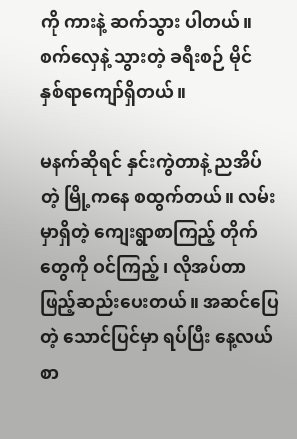ကို ကားနဲ့ ဆက်သွား ပါတယ်။ စက်လှေနဲ့ သွားတဲ့ ခရီးစဉ် မိုင် နှစ်ရာကျော်ရှိတယ်။

မနက်ဆိုရင် နှင်းကွဲတာနဲ့ ညအိပ်တဲ့ မြို့ကနေ စထွက်တယ်။ လမ်းမှာရှိတဲ့ ကျေးရွာစာကြည့် တိုက်တွေကို ဝင်ကြည့်၊ လိုအပ်တာဖြည့်ဆည်းပေးတယ်။ အဆင်ပြေတဲ့ သောင်ပြင်မှာ ရပ်ပြီး နေ့လယ်စာ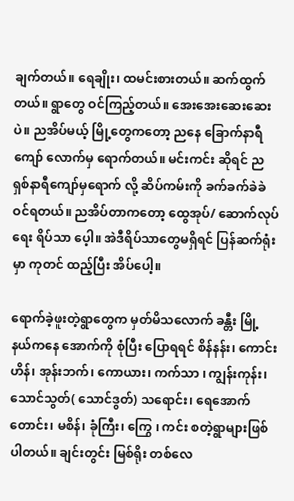ချက်တယ်။ ရေချိုး၊ ထမင်းစားတယ်။ ဆက်ထွက်တယ်။ ရွာတွေ ဝင်ကြည့်တယ်။ အေးအေးဆေးဆေးပဲ။ ညအိပ်မယ့် မြို့တွေကတော့ ညနေ ခြောက်နာရီ ကျော် လောက်မှ ရောက်တယ်။ မင်းကင်း ဆိုရင် ည ရှစ်နာရီကျော်မှရောက် လို့ ဆိပ်ကမ်းကို ခက်ခက်ခဲခဲ ဝင်ရတယ်။ ညအိပ်တာကတော့ ထွေအုပ်/ ဆောက်လုပ်ရေး ရိပ်သာ ပေ့ါ။ အဲဒီရိပ်သာတွေမရှိရင် ပြန်ဆက်ရုံးမှာ ကုတင် ထည့်ပြီး အိပ်ပေါ့။

ရောက်ခဲ့ဖူးတဲ့ရွာတွေက မှတ်မိသလောက် ခန္တီး မြို့နယ်ကနေ အောက်ကို စုံပြီး ပြောရရင် စိန်နန်း၊ ကောင်းဟိန်၊ အုန်းဘက်၊ ကောယား၊ ကက်သာ ၊ ကျွန်းကုန်း၊ သောင်သွတ်( သောင်ဒွတ်) သရောင်း၊ ရေအောက်တောင်း၊ မစိန်၊ ခုံကြီး၊ ကြွေ ၊ ကင်း စတဲ့ရွာများဖြစ်ပါတယ်။ ချင်းတွင်း မြစ်ရိုး တစ်လေ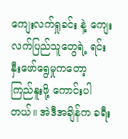ကျေးလက်ရှုခင်း နဲ့ ကျေးလက်ပြည်သူတွေရဲ့ ရင်းနှီးဖော်ရွေမှုကတော့ ကြည်နူးဖို့ ကောင်းပါတယ်။ အဲဒီအချိန်က ခရီး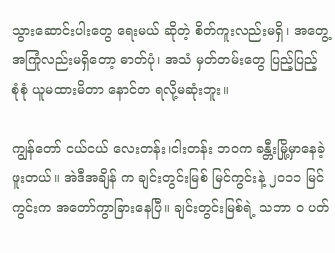သွားဆောင်းပါးတွေ ရေးမယ် ဆိုတဲ့ စိတ်ကူးလည်းမရှိ၊ အတွေ့အကြုံလည်းမရှိတော့ ဓာတ်ပုံ၊ အသံ မှတ်တမ်းတွေ ပြည့်ပြည့် စုံစုံ ယူမထားမိတာ နောင်တ ရလို့မဆုံးဘူး။

ကျွန်တော် ငယ်ငယ် လေးတန်း၊ငါးတန်း ဘဝက ခန္တီးမြို့မှာနေခဲ့ဖူးတယ်။ အဲဒီအချိန် က ချင်းတွင်းမြစ် မြင်ကွင်းနဲ့ ၂၀၁၁ မြင်ကွင်းက အတော်ကွာခြားနေပြီ။ ချင်းတွင်းမြစ်ရဲ့ သဘာ ၀ ပတ်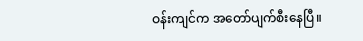ဝန်းကျင်က အတော်ပျက်စီးနေပြီ။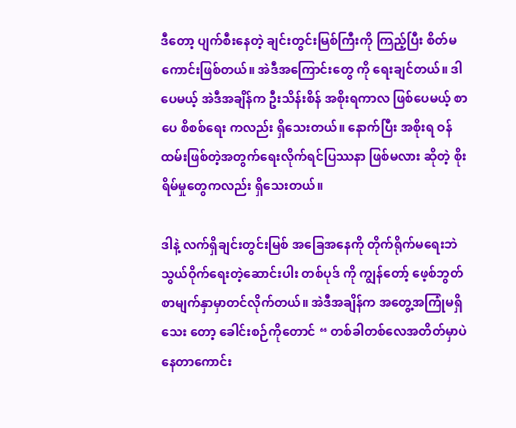ဒီတော့ ပျက်စီးနေတဲ့ ချင်းတွင်းမြစ်ကြီးကို ကြည့်ပြီး စိတ်မကောင်းဖြစ်တယ်။ အဲဒီအကြောင်းတွေ ကို ရေးချင်တယ်။ ဒါပေမယ့် အဲဒီအချိန်က ဦးသိန်းစိန် အစိုးရကာလ ဖြစ်ပေမယ့် စာပေ စိစစ်ရေး ကလည်း ရှိသေးတယ်။ နောက်ပြီး အစိုးရ ဝန်ထမ်းဖြစ်တဲ့အတွက်ရေးလိုက်ရင်ပြဿနာ ဖြစ်မလား ဆိုတဲ့ စိုးရိမ်မှုတွေကလည်း ရှိသေးတယ်။

ဒါနဲ့ လက်ရှိချင်းတွင်းမြစ် အခြေအနေကို တိုက်ရိုက်မရေးဘဲ သွယ်ဝိုက်ရေးတဲ့ဆောင်းပါး တစ်ပုဒ် ကို ကျွန်တော့် ဖေ့စ်ဘွတ်စာမျက်နှာမှာတင်လိုက်တယ်။ အဲဒီအချိန်က အတွေ့အကြုံမရှိသေး တော့ ခေါင်းစဉ်ကိုတောင် “ တစ်ခါတစ်လေအတိတ်မှာပဲနေတာကောင်း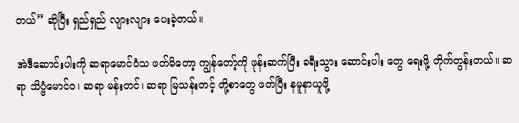တယ်” ဆိုပြီး ရှည်ရှည် လျားလျား ပေးခဲ့တယ်။

အဲဒီဆောင်းပါးကို ဆရာမောင်ဝံသ ဖတ်မိတော့ ကျွန်တော့်ကို ဖုန်းဆက်ပြီး ခရီးသွား ဆောင်းပါး တွေ ရေးဖို့ တိုက်တွန်းတယ်။ ဆရာ သိပ္ဗံမောင်ဝ၊ ဆရာ မန်းတင်၊ ဆရာ မြသန်းတင့် တို့စာတွေ ဖတ်ပြီး နမူနာယူဖို့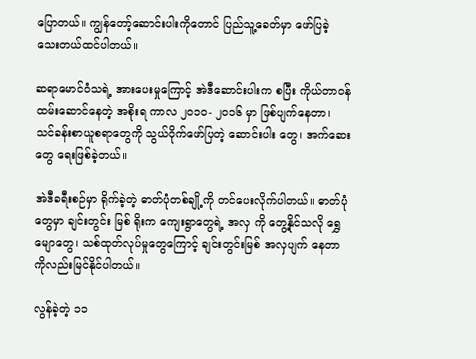ပြောတယ်။ ကျွန်တော့်ဆောင်းပါးကိုတောင် ပြည်သူ့ခေတ်မှာ ဖော်ပြခဲ့ သေးတယ်ထင်ပါတယ်။

ဆရာမောင်ဝံသရဲ့ အားပေးမှုကြောင့် အဲဒီဆောင်းပါးက စပြီး ကိုယ်တာဝန်ထမ်းဆောင်နေတဲ့ အစိုးရ ကာလ ၂၀၁၀- ၂၀၁၆ မှာ ဖြစ်ပျက်နေတာ၊ သင်ခန်းစာယူစရာတွေကို သွယ်ဝိုက်ဖော်ပြတဲ့ ဆောင်းပါး တွေ၊ အက်ဆေးတွေ ရေးဖြစ်ခဲ့တယ်။

အဲဒီခရီးစဉ်မှာ ရိုက်ခဲ့တဲ့ ဓာတ်ပုံတစ်ချို့ကို တင်ပေးလိုက်ပါတယ်။ ဓာတ်ပုံတွေမှာ ချင်းတွင်း မြစ် ရိုးက ကျေးရွာတွေရဲ့ အလှ ကို တွေ့နိုင်သလို ရွှေမျောတွေ၊ သစ်ထုတ်လုပ်မှုတွေကြောင့် ချင်းတွင်းမြစ် အလှပျက် နေတာ ကိုလည်းမြင်နိုင်ပါတယ်။

လွန်ခဲ့တဲ့ ၁၁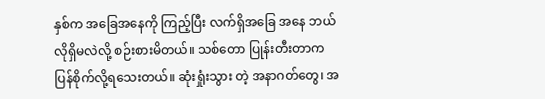နှစ်က အခြေအနေကို ကြည့်ပြီး လက်ရှိအခြေ အနေ ဘယ်လိုရှိမလဲလို့ စဉ်းစားမိတယ်။ သစ်တော ပြုန်းတီးတာက ပြန်စိုက်လို့ရသေးတယ်။ ဆုံးရှုံးသွား တဲ့ အနာဂတ်တွေ၊ အ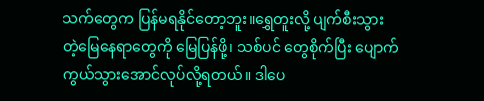သက်တွေက ပြန်မရနိုင်တော့ဘူး။ရွှေတူးလို့ ပျက်စီးသွားတဲ့မြေနေရာတွေကို မြေပြန်ဖို့၊ သစ်ပင် တွေစိုက်ပြီး ပျောက်ကွယ်သွားအောင်လုပ်လို့ရတယ်။ ဒါပေ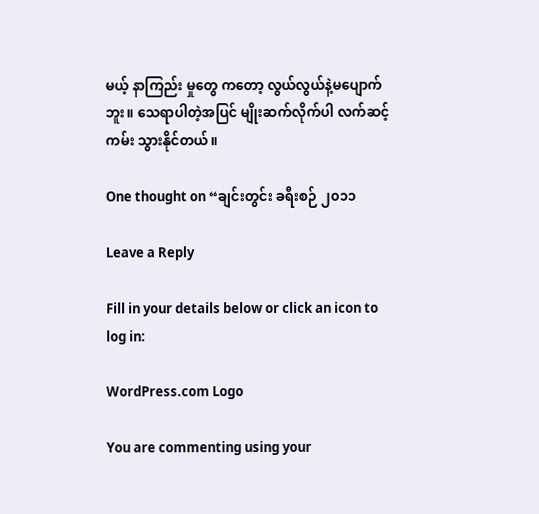မယ့် နာကြည်း မှုတွေ ကတော့ လွယ်လွယ်နဲ့မပျောက်ဘူး။ သေရာပါတဲ့အပြင် မျိုးဆက်လိုက်ပါ လက်ဆင့် ကမ်း သွားနိုင်တယ်။

One thought on “ချင်းတွင်း ခရီးစဉ် ၂၀၁၁

Leave a Reply

Fill in your details below or click an icon to log in:

WordPress.com Logo

You are commenting using your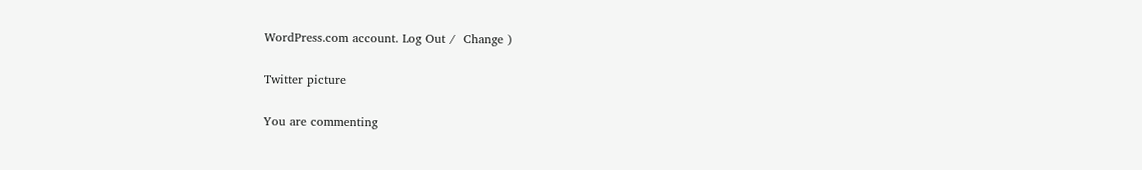WordPress.com account. Log Out /  Change )

Twitter picture

You are commenting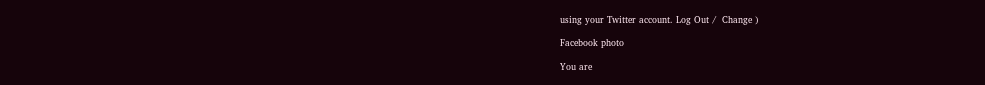using your Twitter account. Log Out /  Change )

Facebook photo

You are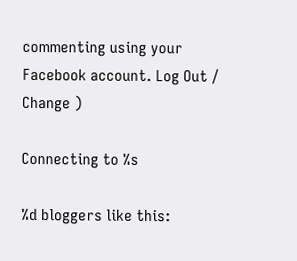commenting using your Facebook account. Log Out /  Change )

Connecting to %s

%d bloggers like this: